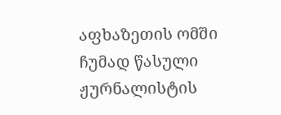აფხაზეთის ომში ჩუმად წასული ჟურნალისტის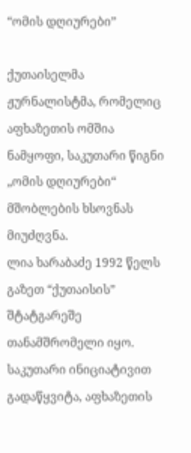“ომის დღიურები”

ქუთაისელმა ჟურნალისტმა, რომელიც აფხაზეთის ომშია ნამყოფი, საკუთარი წიგნი „ომის დღიურები“ მშობლების ხსოვნას მიუძღვნა.
ლია ხარაბაძე 1992 წელს გაზეთ “ქუთაისის” შტატგარეშე თანამშრომელი იყო. საკუთარი ინიციატივით გადაწყვიტა, აფხაზეთის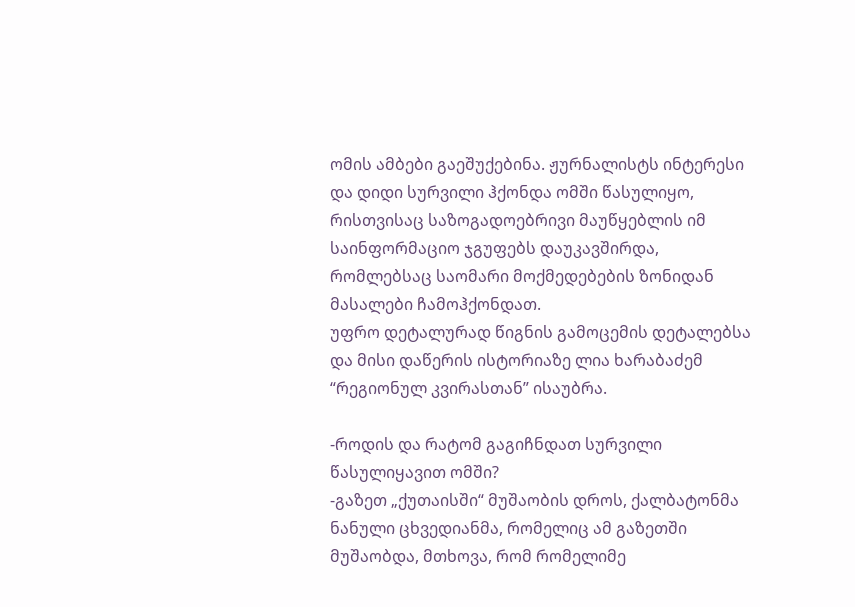ომის ამბები გაეშუქებინა. ჟურნალისტს ინტერესი და დიდი სურვილი ჰქონდა ომში წასულიყო, რისთვისაც საზოგადოებრივი მაუწყებლის იმ საინფორმაციო ჯგუფებს დაუკავშირდა, რომლებსაც საომარი მოქმედებების ზონიდან მასალები ჩამოჰქონდათ.
უფრო დეტალურად წიგნის გამოცემის დეტალებსა და მისი დაწერის ისტორიაზე ლია ხარაბაძემ “რეგიონულ კვირასთან” ისაუბრა.

-როდის და რატომ გაგიჩნდათ სურვილი წასულიყავით ომში?
-გაზეთ „ქუთაისში“ მუშაობის დროს, ქალბატონმა ნანული ცხვედიანმა, რომელიც ამ გაზეთში მუშაობდა, მთხოვა, რომ რომელიმე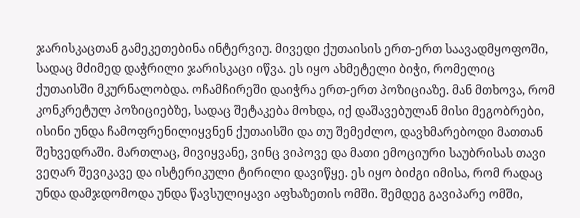ჯარისკაცთან გამეკეთებინა ინტერვიუ. მივედი ქუთაისის ერთ-ერთ საავადმყოფოში, სადაც მძიმედ დაჭრილი ჯარისკაცი იწვა. ეს იყო ახმეტელი ბიჭი, რომელიც ქუთაისში მკურნალობდა. ოჩამჩირეში დაიჭრა ერთ-ერთ პოზიციაზე. მან მთხოვა, რომ კონკრეტულ პოზიციებზე, სადაც შეტაკება მოხდა, იქ დაშავებულან მისი მეგობრები, ისინი უნდა ჩამოფრენილიყვნენ ქუთაისში და თუ შემეძლო, დავხმარებოდი მათთან შეხვედრაში. მართლაც, მივიყვანე, ვინც ვიპოვე და მათი ემოციური საუბრისას თავი ვეღარ შევიკავე და ისტერიკული ტირილი დავიწყე. ეს იყო ბიძგი იმისა, რომ რადაც უნდა დამჯდომოდა უნდა წავსულიყავი აფხაზეთის ომში. შემდეგ გავიპარე ომში,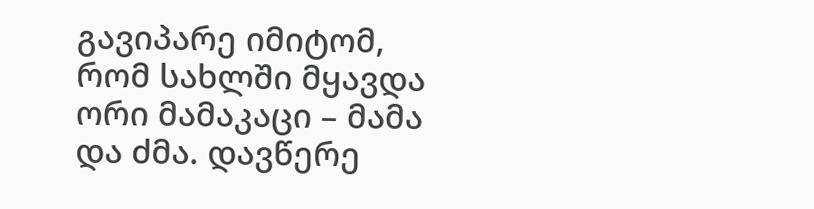გავიპარე იმიტომ, რომ სახლში მყავდა ორი მამაკაცი – მამა და ძმა. დავწერე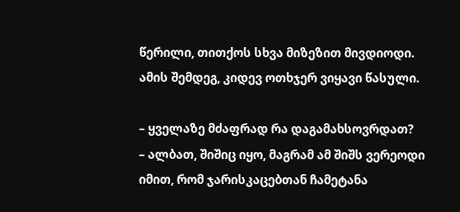წერილი, თითქოს სხვა მიზეზით მივდიოდი. ამის შემდეგ, კიდევ ოთხჯერ ვიყავი წასული.

– ყველაზე მძაფრად რა დაგამახსოვრდათ?
– ალბათ, შიშიც იყო, მაგრამ ამ შიშს ვერეოდი იმით, რომ ჯარისკაცებთან ჩამეტანა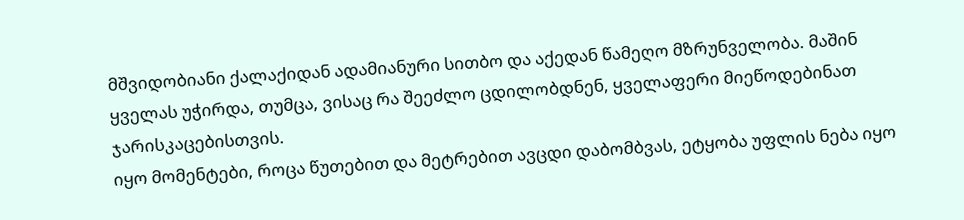მშვიდობიანი ქალაქიდან ადამიანური სითბო და აქედან წამეღო მზრუნველობა. მაშინ ყველას უჭირდა, თუმცა, ვისაც რა შეეძლო ცდილობდნენ, ყველაფერი მიეწოდებინათ ჯარისკაცებისთვის.
იყო მომენტები, როცა წუთებით და მეტრებით ავცდი დაბომბვას, ეტყობა უფლის ნება იყო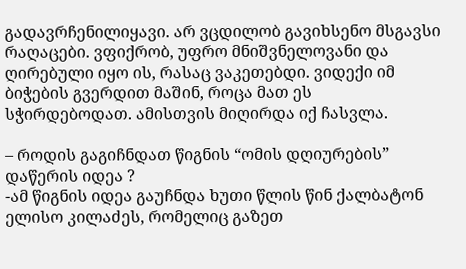გადავრჩენილიყავი. არ ვცდილობ გავიხსენო მსგავსი რაღაცები. ვფიქრობ, უფრო მნიშვნელოვანი და ღირებული იყო ის, რასაც ვაკეთებდი. ვიდექი იმ ბიჭების გვერდით მაშინ, როცა მათ ეს სჭირდებოდათ. ამისთვის მიღირდა იქ ჩასვლა.

– როდის გაგიჩნდათ წიგნის “ომის დღიურების” დაწერის იდეა ?
-ამ წიგნის იდეა გაუჩნდა ხუთი წლის წინ ქალბატონ ელისო კილაძეს, რომელიც გაზეთ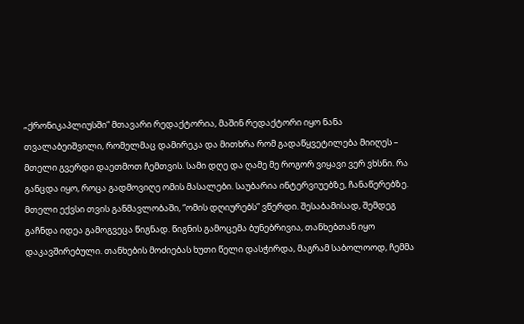„ქრონიკაპლიუსში“ მთავარი რედაქტორია, მაშინ რედაქტორი იყო ნანა თვალაბეიშვილი, რომელმაც დამირეკა და მითხრა რომ გადაწყვეტილება მიიღეს – მთელი გვერდი დაეთმოთ ჩემთვის. სამი დღე და ღამე მე როგორ ვიყავი ვერ ვხსნი. რა განცდა იყო, როცა გადმოვიღე ომის მასალები. საუბარია ინტერვიუებზე, ჩანაწერებზე. მთელი ექვსი თვის განმავლობაში, “ომის დღიურებს” ვწერდი. შესაბამისად, შემდეგ გაჩნდა იდეა გამოგვეცა წიგნად. წიგნის გამოცემა ბუნებრივია, თანხებთან იყო დაკავშირებული. თანხების მოძიებას ხუთი წელი დასჭირდა, მაგრამ საბოლოოდ, ჩემმა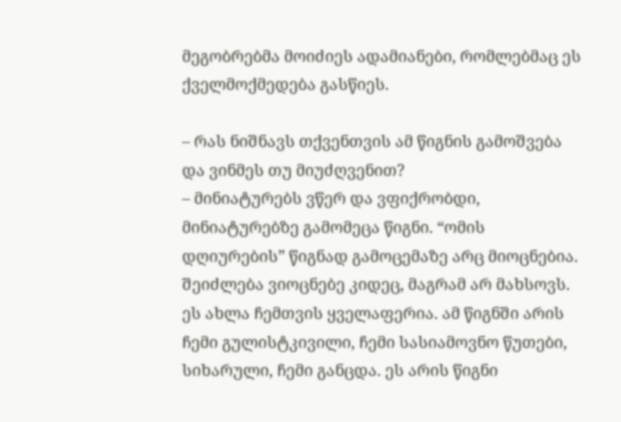მეგობრებმა მოიძიეს ადამიანები, რომლებმაც ეს ქველმოქმედება გასწიეს.

– რას ნიშნავს თქვენთვის ამ წიგნის გამოშვება და ვინმეს თუ მიუძღვენით?
– მინიატურებს ვწერ და ვფიქრობდი, მინიატურებზე გამომეცა წიგნი. “ომის დღიურების” წიგნად გამოცემაზე არც მიოცნებია. შეიძლება ვიოცნებე კიდეც, მაგრამ არ მახსოვს. ეს ახლა ჩემთვის ყველაფერია. ამ წიგნში არის ჩემი გულისტკივილი, ჩემი სასიამოვნო წუთები, სიხარული, ჩემი განცდა. ეს არის წიგნი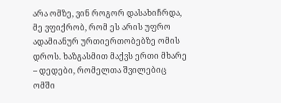არა ომზე, ვინ როგორ დასახიჩრდა, მე ვფიქრობ, რომ ეს არის უფრო ადამიანურ ურთიერთობებზე ომის დროს. ხაზგასმით მაქვს ერთი მხარე – დედები, რომელთა შვილებიც ომში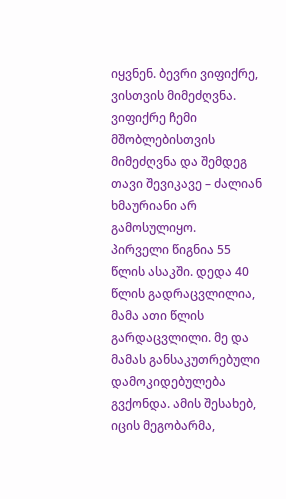იყვნენ. ბევრი ვიფიქრე, ვისთვის მიმეძღვნა. ვიფიქრე ჩემი მშობლებისთვის მიმეძღვნა და შემდეგ თავი შევიკავე – ძალიან ხმაურიანი არ გამოსულიყო.
პირველი წიგნია 55 წლის ასაკში. დედა 40 წლის გადრაცვლილია, მამა ათი წლის გარდაცვლილი. მე და მამას განსაკუთრებული დამოკიდებულება გვქონდა. ამის შესახებ, იცის მეგობარმა,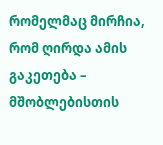რომელმაც მირჩია, რომ ღირდა ამის გაკეთება – მშობლებისთის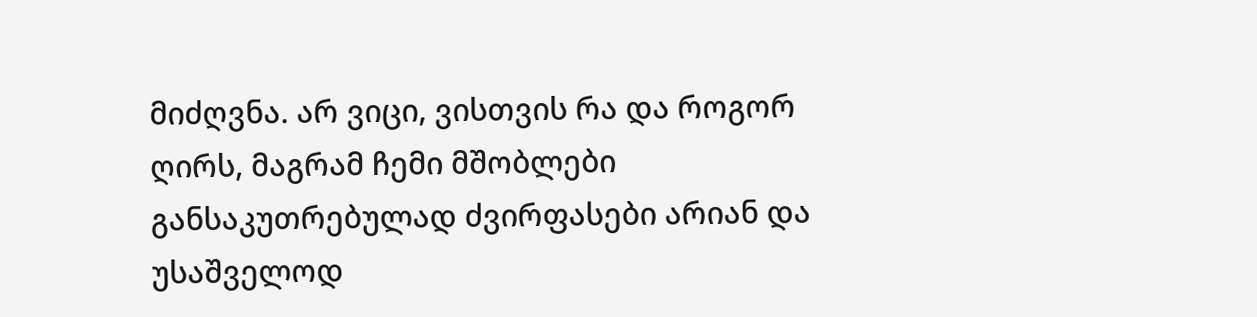მიძღვნა. არ ვიცი, ვისთვის რა და როგორ ღირს, მაგრამ ჩემი მშობლები  განსაკუთრებულად ძვირფასები არიან და უსაშველოდ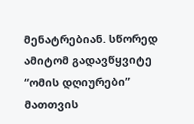მენატრებიან. სწორედ ამიტომ გადავწყვიტე “ომის დღიურები” მათთვის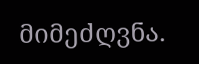მიმეძღვნა.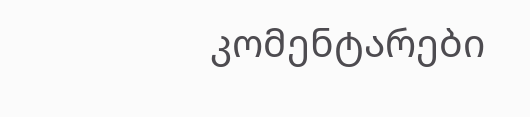კომენტარები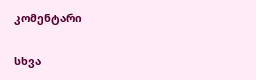კომენტარი

სხვა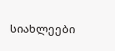სიახლეები